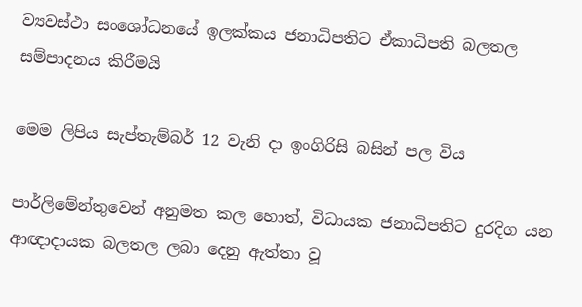ව්‍යවස්ථා සංශෝධනයේ ඉලක්කය ජනාධිපතිට ඒකාධිපති බලතල සම්පාදනය කිරීමයි

මෙම ලිපිය සැප්තැම්බර් 12 වැනි දා ඉංගිරිසි බසින් පල විය

පාර්ලිමේන්තුවෙන් අනුමත කල හොත්, විධායක ජනාධිපතිට දුරදිග යන ආඥාදායක බලතල ලබා දෙනු ඇත්තා වූ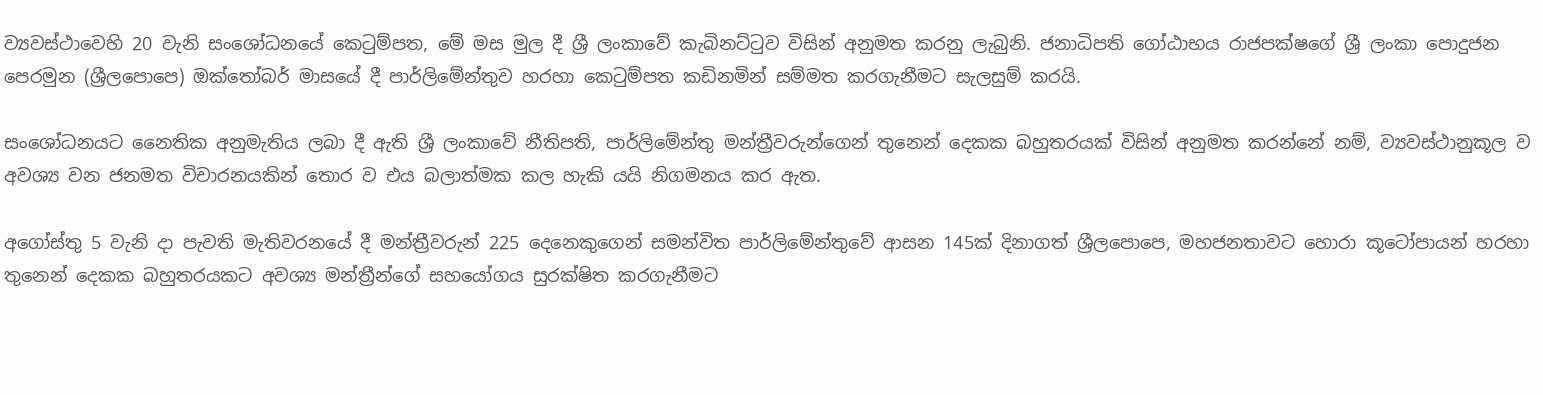ව්‍යවස්ථාවෙහි 20 වැනි සංශෝධනයේ කෙටුම්පත, මේ මස මුල දී ශ්‍රී ලංකාවේ කැබිනට්ටුව විසින් අනුමත කරනු ලැබුනි. ජනාධිපති ගෝඨාභය රාජපක්ෂගේ ශ්‍රී ලංකා පොදුජන පෙරමුන (ශ්‍රීලපොපෙ) ඔක්තෝබර් මාසයේ දී පාර්ලිමේන්තුව හරහා කෙටුම්පත කඩිනමින් සම්මත කරගැනීමට සැලසුම් කරයි.

සංශෝධනයට නෛතික අනුමැතිය ලබා දී ඇති ශ්‍රී ලංකාවේ නීතිපති, පාර්ලිමේන්තු මන්ත්‍රීවරුන්ගෙන් තුනෙන් දෙකක බහුතරයක් විසින් අනුමත කරන්නේ නම්, ව්‍යවස්ථානුකූල ව අවශ්‍ය වන ජනමත විචාරනයකින් තොර ව එය බලාත්මක කල හැකි යයි නිගමනය කර ඇත.

අගෝස්තු 5 වැනි දා පැවති මැතිවරනයේ දී මන්ත්‍රීවරුන් 225 දෙනෙකුගෙන් සමන්විත පාර්ලිමේන්තුවේ ආසන 145ක් දිනාගත් ශ්‍රීලපොපෙ, මහජනතාවට හොරා කූටෝපායන් හරහා තුනෙන් දෙකක බහුතරයකට අවශ්‍ය මන්ත්‍රීන්ගේ සහයෝගය සුරක්ෂිත කරගැනීමට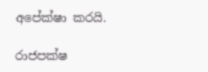අපේක්ෂා කරයි.

රාජපක්ෂ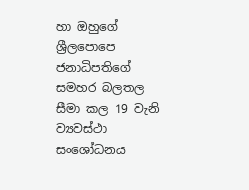හා ඔහුගේ  ශ්‍රීලපොපෙ ජනාධිපතිගේ සමහර බලතල සීමා කල 19 වැනි ව්‍යවස්ථා සංශෝධනය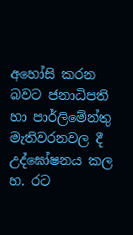අහෝසි කරන බවට ජනාධිපති හා පාර්ලිමේන්තු මැතිවරනවල දී උද්ඝෝෂනය කල හ. රට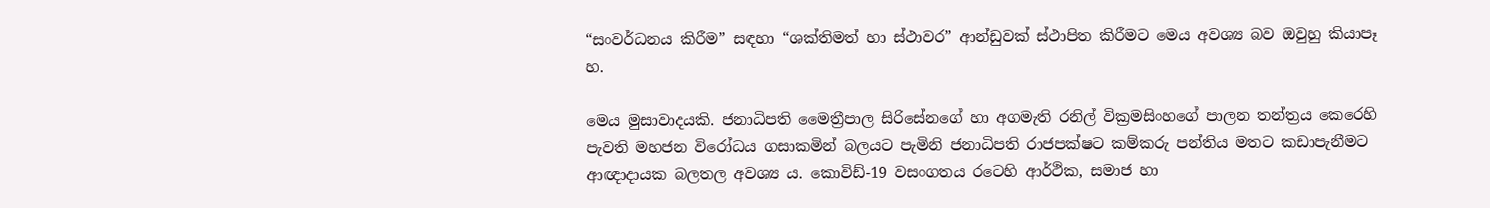“සංවර්ධනය කිරීම” සඳහා “ශක්තිමත් හා ස්ථාවර” ආන්ඩුවක් ස්ථාපිත කිරීමට මෙය අවශ්‍ය බව ඔවුහු කියාපෑ හ.

මෙය මුසාවාදයකි. ජනාධිපති මෛත්‍රීපාල සිරිසේනගේ හා අගමැති රනිල් වික්‍රමසිංහගේ පාලන තන්ත්‍රය කෙරෙහි පැවති මහජන විරෝධය ගසාකමින් බලයට පැමිනි ජනාධිපති රාජපක්ෂට කම්කරු පන්තිය මතට කඩාපැනීමට ආඥාදායක බලතල අවශ්‍ය ය. කොවිඩ්-19 වසංගතය රටෙහි ආර්ථික, සමාජ හා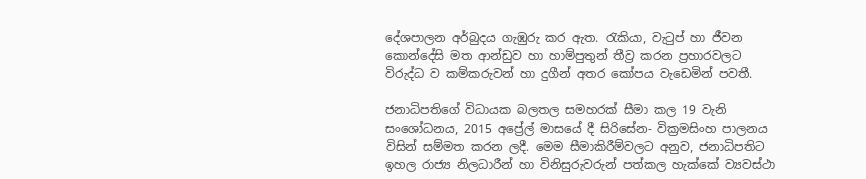දේශපාලන අර්බුදය ගැඹුරු කර ඇත. රැකියා, වැටුප් හා ජීවන කොන්දේසි මත ආන්ඩුව හා හාම්පුතුන් තීව්‍ර කරන ප්‍රහාරවලට විරුද්ධ ව කම්කරුවන් හා දුගීන් අතර කෝපය වැඩෙමින් පවතී.

ජනාධිපතිගේ විධායක බලතල සමහරක් සීමා කල 19 වැනි සංශෝධනය, 2015 අප්‍රේල් මාසයේ දී සිරිසේන- වික්‍රමසිංහ පාලනය විසින් සම්මත කරන ලදී. මෙම සීමාකිරීම්වලට අනුව, ජනාධිපතිට ඉහල රාජ්‍ය නිලධාරීන් හා විනිසුරුවරුන් පත්කල හැක්කේ ව්‍යවස්ථා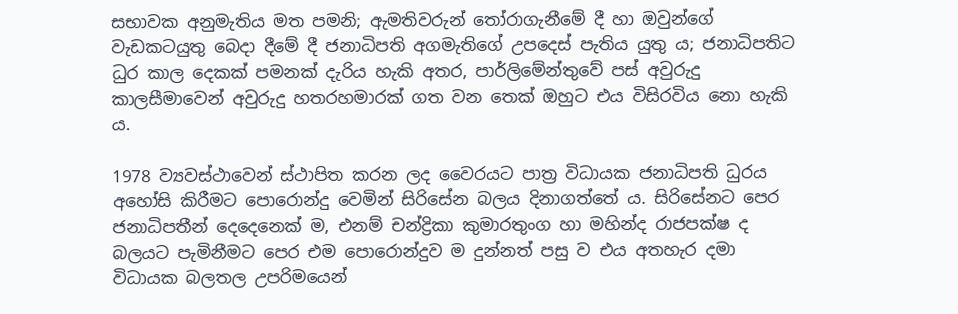සභාවක අනුමැතිය මත පමනි; ඇමතිවරුන් තෝරාගැනීමේ දී හා ඔවුන්ගේ වැඩකටයුතු බෙදා දීමේ දී ජනාධිපති අගමැතිගේ උපදෙස් පැතිය යුතු ය; ජනාධිපතිට ධුර කාල දෙකක් පමනක් දැරිය හැකි අතර, පාර්ලිමේන්තුවේ පස් අවුරුදු කාලසීමාවෙන් අවුරුදු හතරහමාරක් ගත වන තෙක් ඔහුට එය විසිරවිය නො හැකි ය.

1978 ව්‍යවස්ථාවෙන් ස්ථාපිත කරන ලද වෛරයට පාත්‍ර විධායක ජනාධිපති ධුරය අහෝසි කිරීමට පොරොන්දු වෙමින් සිරිසේන බලය දිනාගත්තේ ය. සිරිසේනට පෙර ජනාධිපතීන් දෙදෙනෙක් ම, එනම් චන්ද්‍රිකා කුමාරතුංග හා මහින්ද රාජපක්ෂ ද බලයට පැමිනීමට පෙර එම පොරොන්දුව ම දුන්නත් පසු ව එය අතහැර දමා විධායක බලතල උපරිමයෙන්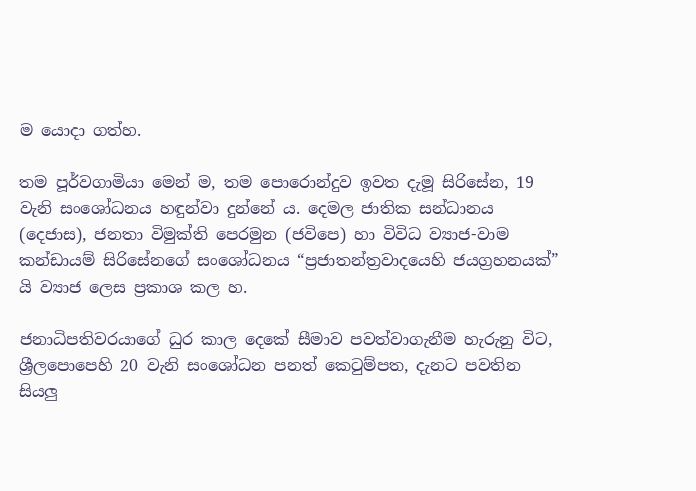ම යොදා ගත්හ.

තම පූර්වගාමියා මෙන් ම, තම පොරොන්දුව ඉවත දැමූ සිරිසේන, 19 වැනි සංශෝධනය හඳුන්වා දුන්නේ ය. දෙමල ජාතික සන්ධානය (දෙජාස), ජනතා විමුක්ති පෙරමුන (ජවිපෙ) හා විවිධ ව්‍යාජ-වාම කන්ඩායම් සිරිසේනගේ සංශෝධනය “ප්‍රජාතන්ත්‍රවාදයෙහි ජයග්‍රහනයක්” යි ව්‍යාජ ලෙස ප්‍රකාශ කල හ.

ජනාධිපතිවරයාගේ ධුර කාල දෙකේ සීමාව පවත්වාගැනීම හැරුනු විට, ශ්‍රීලපොපෙහි 20 වැනි සංශෝධන පනත් කෙටුම්පත, දැනට පවතින සියලු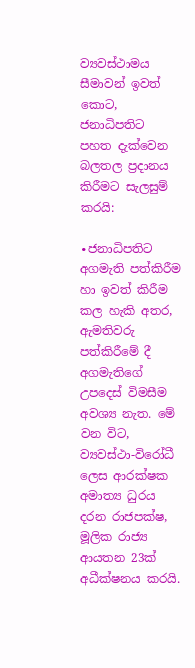ව්‍යවස්ථාමය සීමාවන් ඉවත් කොට, ජනාධිපතිට පහත දැක්වෙන බලතල ප්‍රදානය කිරීමට සැලසුම් කරයි:

∙ජනාධිපතිට අගමැති පත්කිරීම හා ඉවත් කිරීම කල හැකි අතර, ඇමතිවරු පත්කිරීමේ දී අගමැතිගේ උපදෙස් විමසීම අවශ්‍ය නැත. මේ වන විට, ව්‍යවස්ථා-විරෝධී ලෙස ආරක්ෂක අමාත්‍ය ධුරය දරන රාජපක්ෂ, මූලික රාජ්‍ය ආයතන 23ක් අධීක්ෂනය කරයි.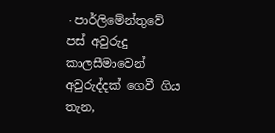∙පාර්ලිමේන්තුවේ පස් අවුරුදු කාලසීමාවෙන් අවුරුද්දක් ගෙවී ගිය තැන,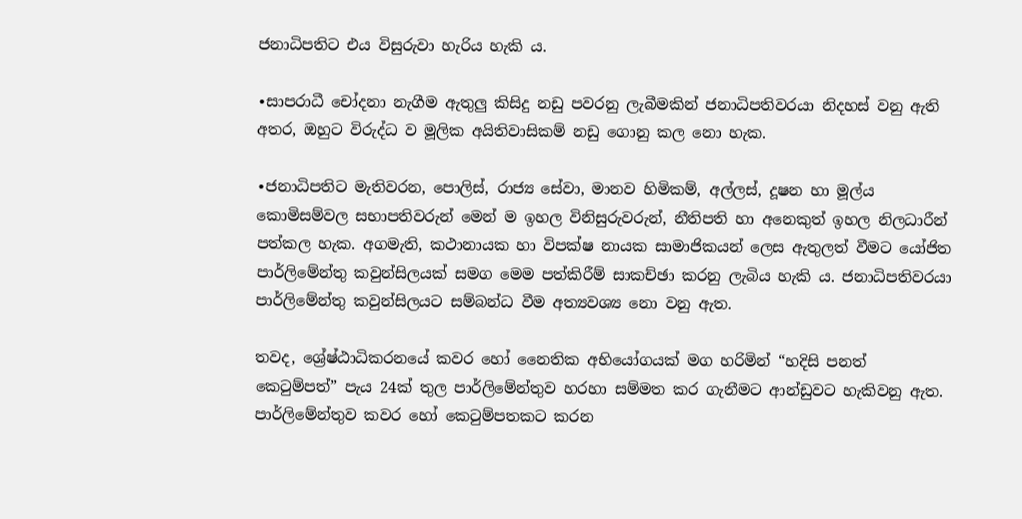ජනාධිපතිට එය විසුරුවා හැරිය හැකි ය.

∙සාපරාධී චෝදනා නැගීම ඇතුලු කිසිදු නඩු පවරනු ලැබීමකින් ජනාධිපතිවරයා නිදහස් වනු ඇති අතර, ඔහුට විරුද්ධ ව මූලික අයිතිවාසිකම් නඩු ගොනු කල නො හැක.

∙ජනාධිපතිට මැතිවරන, පොලිස්, රාජ්‍ය සේවා, මානව හිමිකම්, අල්ලස්, දූෂන හා මූල්ය කොමිසම්වල සභාපතිවරුන් මෙන් ම ඉහල විනිසුරුවරුන්, නීතිපති හා අනෙකුත් ඉහල නිලධාරීන් පත්කල හැක. අගමැති, කථානායක හා විපක්ෂ නායක සාමාජිකයන් ලෙස ඇතුලත් වීමට යෝජිත පාර්ලිමේන්තු කවුන්සිලයක් සමග මෙම පත්කිරීම් සාකච්ඡා කරනු ලැබිය හැකි ය. ජනාධිපතිවරයා පාර්ලිමේන්තු කවුන්සිලයට සම්බන්ධ වීම අත්‍යවශ්‍ය නො වනු ඇත.

තවද, ශ්‍රේෂ්ඨාධිකරනයේ කවර හෝ නෛතික අභියෝගයක් මග හරිමින් “හදිසි පනත් කෙටුම්පත්” පැය 24ක් තුල පාර්ලිමේන්තුව හරහා සම්මත කර ගැනීමට ආන්ඩුවට හැකිවනු ඇත. පාර්ලිමේන්තුව කවර හෝ කෙටුම්පතකට කරන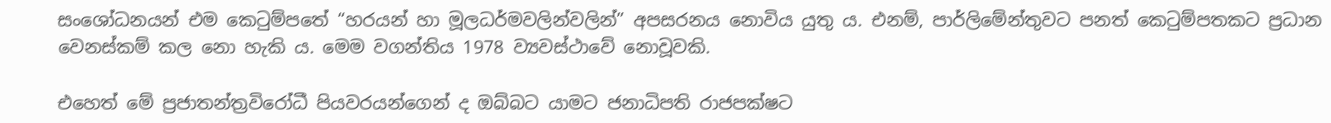සංශෝධනයන් එම කෙටුම්පතේ “හරයන් හා මූලධර්මවලින්වලින්” අපසරනය නොවිය යුතු ය. එනම්, පාර්ලිමේන්තුවට පනත් කෙටුම්පතකට ප්‍රධාන වෙනස්කම් කල නො හැකි ය. මෙම වගන්තිය 1978 ව්‍යවස්ථාවේ නොවූවකි.

එහෙත් මේ ප්‍රජාතන්ත්‍රවිරෝධී පියවරයන්ගෙන් ද ඔබ්බට යාමට ජනාධිපති රාජපක්ෂට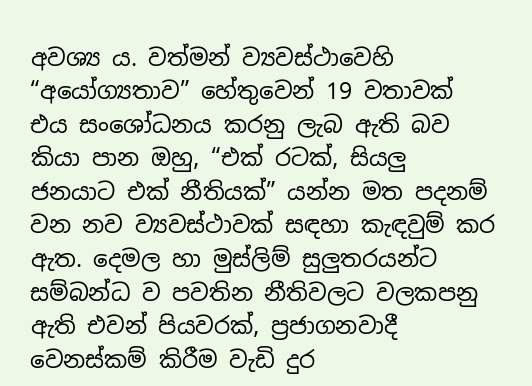අවශ්‍ය ය. වත්මන් ව්‍යවස්ථාවෙහි “අයෝග්‍යතාව” හේතුවෙන් 19 වතාවක් එය සංශෝධනය කරනු ලැබ ඇති බව කියා පාන ඔහු, “එක් රටක්, සියලු ජනයාට එක් නීතියක්” යන්න මත පදනම් වන නව ව්‍යවස්ථාවක් සඳහා කැඳවුම් කර ඇත. දෙමල හා මුස්ලිම් සුලුතරයන්ට සම්බන්ධ ව පවතින නීතිවලට වලකපනු ඇති එවන් පියවරක්, ප්‍රජාගනවාදී වෙනස්කම් කිරීම වැඩි දුර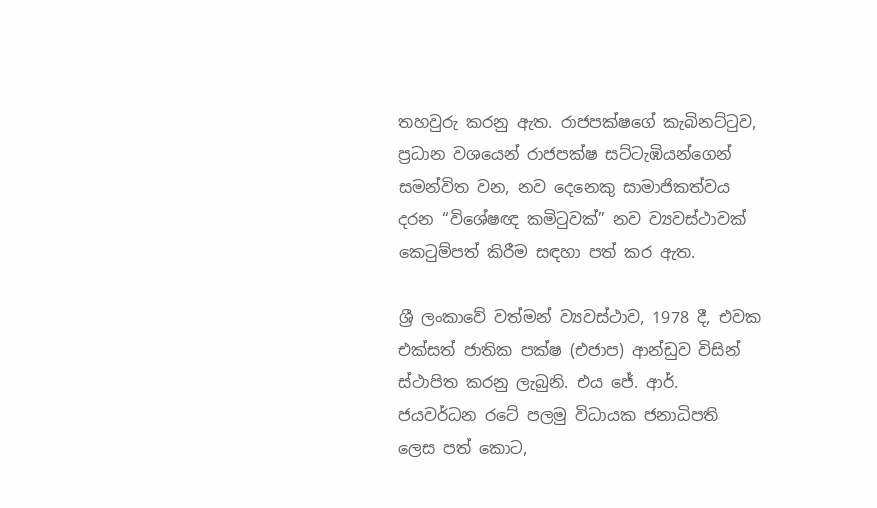තහවුරු කරනු ඇත. රාජපක්ෂගේ කැබිනට්ටුව, ප්‍රධාන වශයෙන් රාජපක්ෂ සට්ටැඹියන්ගෙන් සමන්විත වන, නව දෙනෙකු සාමාජිකත්වය දරන “විශේෂඥ කමිටුවක්” නව ව්‍යවස්ථාවක් කෙටුම්පත් කිරීම සඳහා පත් කර ඇත.

ශ්‍රී ලංකාවේ වත්මන් ව්‍යවස්ථාව, 1978 දී, එවක එක්සත් ජාතික පක්ෂ (එජාප) ආන්ඩුව විසින් ස්ථාපිත කරනු ලැබුනි. එය ජේ. ආර්. ජයවර්ධන රටේ පලමු විධායක ජනාධිපති ලෙස පත් කොට,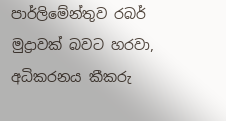පාර්ලිමේන්තුව රබර් මුද්‍රාවක් බවට හරවා, අධිකරනය කීකරු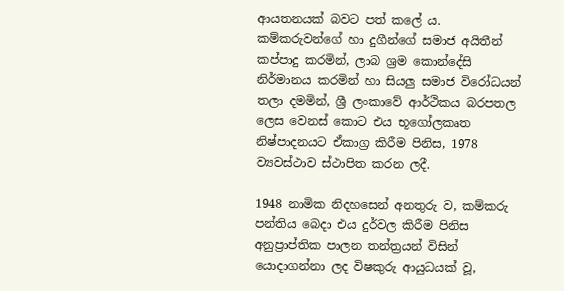ආයතනයක් බවට පත් කලේ ය. කම්කරුවන්ගේ හා දුගීන්ගේ සමාජ අයිතීන් කප්පාදු කරමින්, ලාබ ශ්‍රම කොන්දේසි නිර්මානය කරමින් හා සියලු සමාජ විරෝධයන් තලා දමමින්, ශ්‍රී ලංකාවේ ආර්ථිකය බරපතල ලෙස වෙනස් කොට එය භූගෝලකෘත නිෂ්පාදනයට ඒකාග්‍ර කිරීම පිනිස, 1978 ව්‍යවස්ථාව ස්ථාපිත කරන ලදී.

1948 නාමික නිදහසෙන් අනතුරු ව, කම්කරු පන්තිය බෙදා එය දුර්වල කිරීම පිනිස අනුප්‍රාප්තික පාලන තන්ත්‍රයන් විසින් යොදාගන්නා ලද විෂකුරු ආයුධයක් වූ,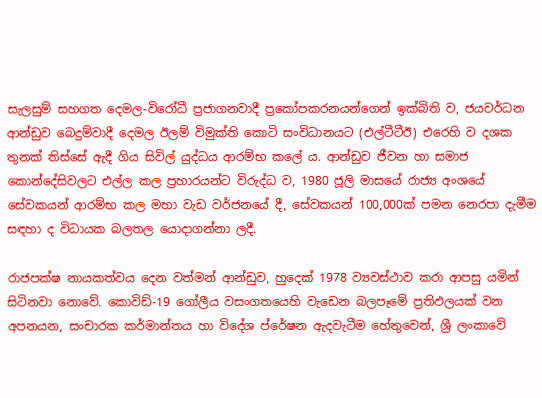සැලසුම් සහගත දෙමල-විරෝධී ප්‍රජාගනවාදී ප්‍රකෝපකරනයන්ගෙන් ඉක්බිති ව, ජයවර්ධන ආන්ඩුව බෙදුම්වාදී දෙමල ඊලම් විමුක්ති කොටි සංවිධානයට (එල්ටීටීඊ) එරෙහි ව දශක තුනක් තිස්සේ ඇදී ගිය සිවිල් යුද්ධය ආරම්භ කලේ ය. ආන්ඩුව ජීවන හා සමාජ කොන්දේසිවලට එල්ල කල ප්‍රහාරයන්ට විරුද්ධ ව, 1980 ජූලි මාසයේ රාජ්‍ය අංශයේ සේවකයන් ආරම්භ කල මහා වැඩ වර්ජනයේ දී, සේවකයන් 100,000ක් පමන නෙරපා දැමීම සඳහා ද විධායක බලතල යොදාගන්නා ලදී.

රාජපක්ෂ නායකත්වය දෙන වත්මන් ආන්ඩුව, හුදෙක් 1978 ව්‍යවස්ථාව කරා ආපසු යමින් සිටිනවා නොවේ. කොවිඩ්-19 ගෝලීය වසංගතයෙහි වැඩෙන බලපෑමේ ප්‍රතිඵලයක් වන අපනයන, සංචාරක කර්මාන්තය හා විදේශ ප්රේෂන ඇදවැටීම හේතුවෙන්, ශ්‍රී ලංකාවේ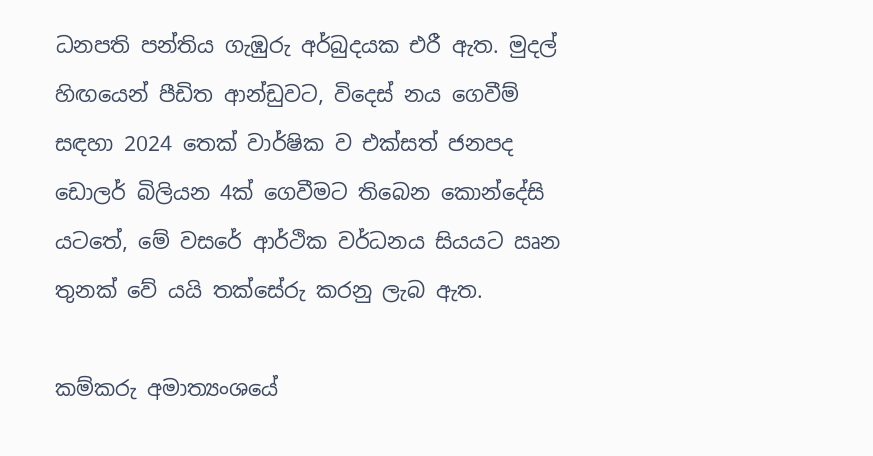ධනපති පන්තිය ගැඹුරු අර්බුදයක එරී ඇත. මුදල් හිඟයෙන් පීඩිත ආන්ඩුවට, විදෙස් නය ගෙවීම් සඳහා 2024 තෙක් වාර්ෂික ව එක්සත් ජනපද ඩොලර් බිලියන 4ක් ගෙවීමට තිබෙන කොන්දේසි යටතේ, මේ වසරේ ආර්ථික වර්ධනය සියයට ඍන තුනක් වේ යයි තක්සේරු කරනු ලැබ ඇත.

කම්කරු අමාත්‍යංශයේ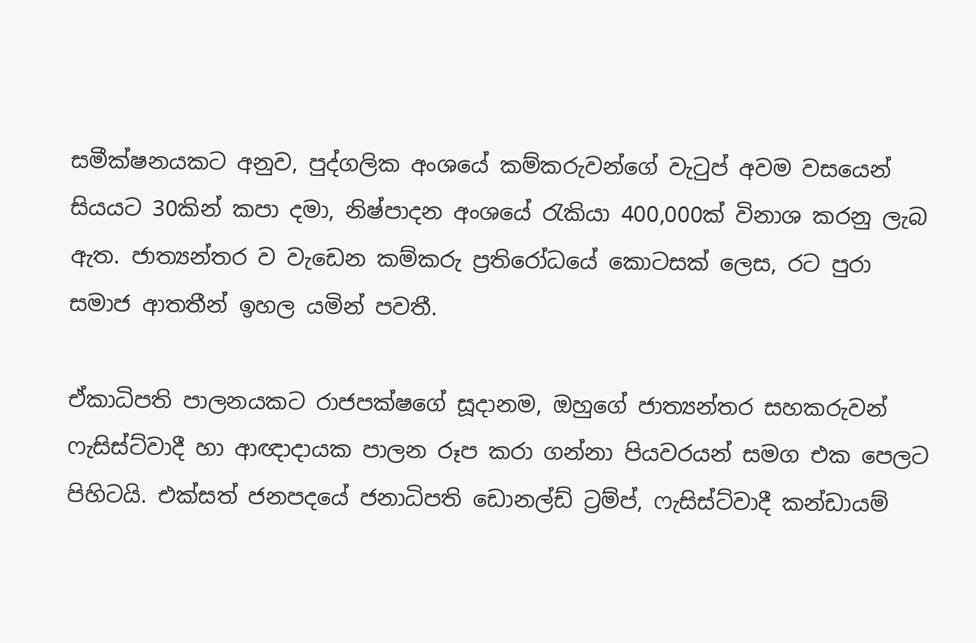සමීක්ෂනයකට අනුව, පුද්ගලික අංශයේ කම්කරුවන්ගේ වැටුප් අවම වසයෙන් සියයට 30කින් කපා දමා, නිෂ්පාදන අංශයේ රැකියා 400,000ක් විනාශ කරනු ලැබ ඇත. ජාත්‍යන්තර ව වැඩෙන කම්කරු ප්‍රතිරෝධයේ කොටසක් ලෙස, රට පුරා සමාජ ආතතීන් ඉහල යමින් පවතී.

ඒකාධිපති පාලනයකට රාජපක්ෂගේ සූදානම, ඔහුගේ ජාත්‍යන්තර සහකරුවන් ෆැසිස්ට්වාදී හා ආඥාදායක පාලන රූප කරා ගන්නා පියවරයන් සමග එක පෙලට පිහිටයි. එක්සත් ජනපදයේ ජනාධිපති ඩොනල්ඩ් ට්‍රම්ප්, ෆැසිස්ට්වාදී කන්ඩායම්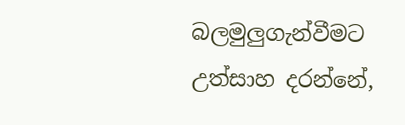බලමුලුගැන්වීමට උත්සාහ දරන්නේ,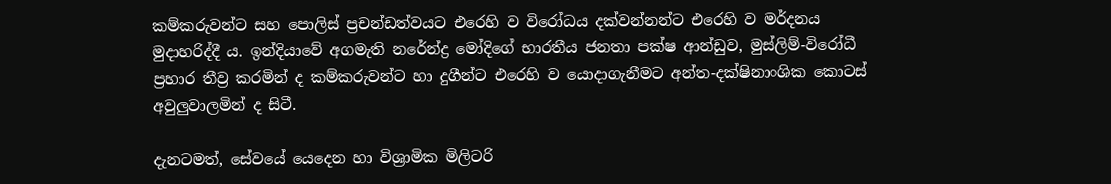කම්කරුවන්ට සහ පොලිස් ප්‍රචන්ඩත්වයට එරෙහි ව විරෝධය දක්වන්නන්ට එරෙහි ව මර්දනය මුදාහරිද්දී ය. ඉන්දියාවේ අගමැති නරේන්ද්‍ර මෝදිගේ භාරතීය ජනතා පක්ෂ ආන්ඩුව, මුස්ලිම්-විරෝධී ප්‍රහාර තීව්‍ර කරමින් ද කම්කරුවන්ට හා දුගීන්ට එරෙහි ව යොදාගැනීමට අන්ත-දක්ෂිනාංශික කොටස් අවුලුවාලමින් ද සිටී.

දැනටමත්, සේවයේ යෙදෙන හා විශ්‍රාමික මිලිටරි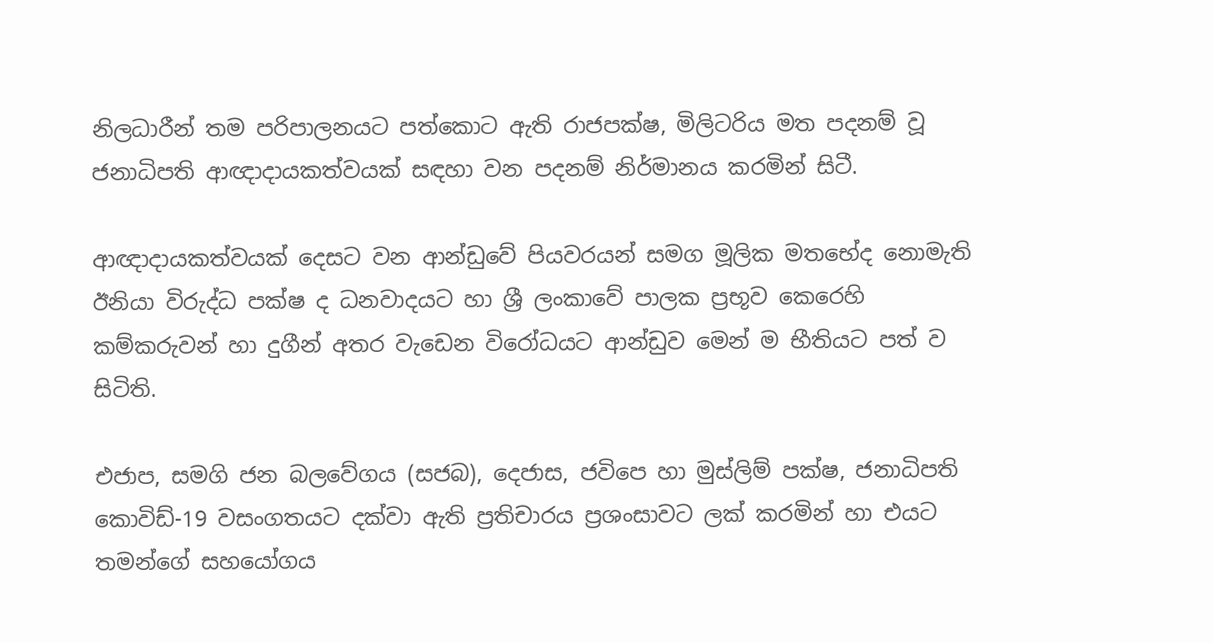නිලධාරීන් තම පරිපාලනයට පත්කොට ඇති රාජපක්ෂ, මිලිටරිය මත පදනම් වූ ජනාධිපති ආඥාදායකත්වයක් සඳහා වන පදනම් නිර්මානය කරමින් සිටී.

ආඥාදායකත්වයක් දෙසට වන ආන්ඩුවේ පියවරයන් සමග මූලික මතභේද නොමැති ඊනියා විරුද්ධ පක්ෂ ද ධනවාදයට හා ශ්‍රී ලංකාවේ පාලක ප්‍රභූව කෙරෙහි කම්කරුවන් හා දුගීන් අතර වැඩෙන විරෝධයට ආන්ඩුව මෙන් ම භීතියට පත් ව සිටිති.

එජාප, සමගි ජන බලවේගය (සජබ), දෙජාස, ජවිපෙ හා මුස්ලිම් පක්ෂ, ජනාධිපති කොවිඩ්-19 වසංගතයට දක්වා ඇති ප්‍රතිචාරය ප්‍රශංසාවට ලක් කරමින් හා එයට තමන්ගේ සහයෝගය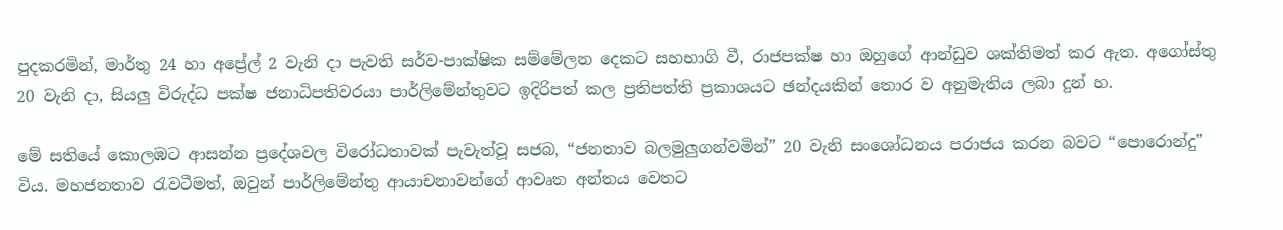පුදකරමින්, මාර්තු 24 හා අප්‍රේල් 2 වැනි දා පැවති සර්ව-පාක්ෂික සම්මේලන දෙකට සහභාගි වී, රාජපක්ෂ හා ඔහුගේ ආන්ඩුව ශක්තිමත් කර ඇත. අගෝස්තු 20 වැනි දා, සියලු විරුද්ධ පක්ෂ ජනාධිපතිවරයා පාර්ලිමේන්තුවට ඉදිරිපත් කල ප්‍රතිපත්ති ප්‍රකාශයට ඡන්දයකින් තොර ව අනුමැතිය ලබා දුන් හ.

මේ සතියේ කොලඹට ආසන්න ප්‍රදේශවල විරෝධතාවක් පැවැත්වූ සජබ, “ජනතාව බලමුලුගන්වමින්” 20 වැනි සංශෝධනය පරාජය කරන බවට “පොරොන්දු” විය. මහජනතාව රැවටීමත්, ඔවුන් පාර්ලිමේන්තු ආයාචනාවන්ගේ ආවෘත අන්තය වෙතට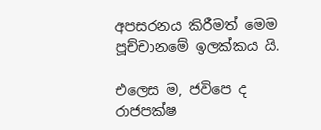අපසරනය කිරීමත් මෙම පූච්චානමේ ඉලක්කය යි.

එලෙස ම, ජවිපෙ ද රාජපක්ෂ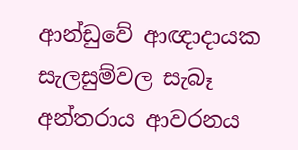ආන්ඩුවේ ආඥාදායක සැලසුම්වල සැබෑ අන්තරාය ආවරනය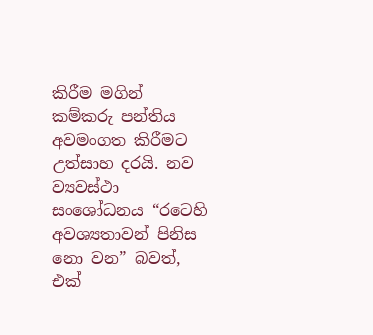කිරීම මගින් කම්කරු පන්තිය අවමංගත කිරීමට උත්සාහ දරයි. නව ව්‍යවස්ථා සංශෝධනය “රටෙහි අවශ්‍යතාවන් පිනිස නො වන” බවත්, එක්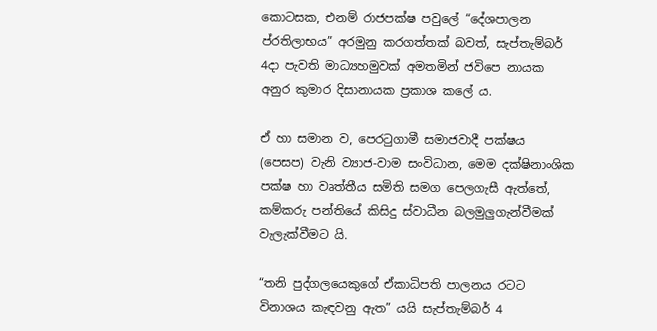කොටසක, එනම් රාජපක්ෂ පවුලේ “දේශපාලන ප්රතිලාභය” අරමුනු කරගත්තක් බවත්, සැප්තැම්බර් 4දා පැවති මාධ්‍යහමුවක් අමතමින් ජවිපෙ නායක අනුර කුමාර දිසානායක ප්‍රකාශ කලේ ය.

ඒ හා සමාන ව, පෙරටුගාමී සමාජවාදී පක්ෂය (පෙසප) වැනි ව්‍යාජ-වාම සංවිධාන, මෙම දක්ෂිනාංශික පක්ෂ හා වෘත්තීය සමිති සමග පෙලගැසී ඇත්තේ, කම්කරු පන්තියේ කිසිදු ස්වාධීන බලමුලුගැන්වීමක් වැලැක්වීමට යි.

“තනි පුද්ගලයෙකුගේ ඒකාධිපති පාලනය රටට විනාශය කැඳවනු ඇත” යයි සැප්තැම්බර් 4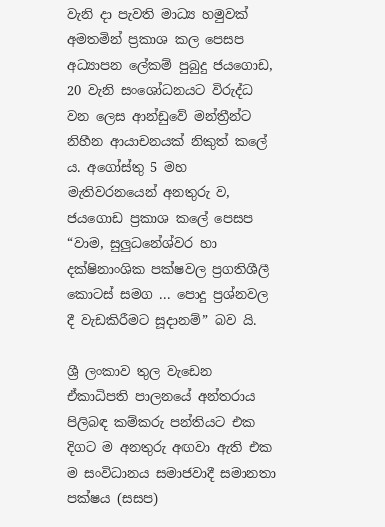වැනි දා පැවති මාධ්‍ය හමුවක් අමතමින් ප්‍රකාශ කල පෙසප අධ්‍යාපන ලේකම් පුබුදු ජයගොඩ, 20 වැනි සංශෝධනයට විරුද්ධ වන ලෙස ආන්ඩුවේ මන්ත්‍රීන්ට නිහීන ආයාචනයක් නිකුත් කලේ ය. අගෝස්තු 5 මහ මැතිවරනයෙන් අනතුරු ව, ජයගොඩ ප්‍රකාශ කලේ පෙසප “වාම, සුලුධනේශ්වර හා දක්ෂිනාංශික පක්ෂවල ප්‍රගතිශීලී කොටස් සමග ... පොදු ප්‍රශ්නවල දී වැඩකිරීමට සූදානම්” බව යි.

ශ්‍රී ලංකාව තුල වැඩෙන ඒකාධිපති පාලනයේ අන්තරාය පිලිබඳ කම්කරු පන්තියට එක දිගට ම අනතුරු අඟවා ඇති එක ම සංවිධානය සමාජවාදී සමානතා පක්ෂය (සසප)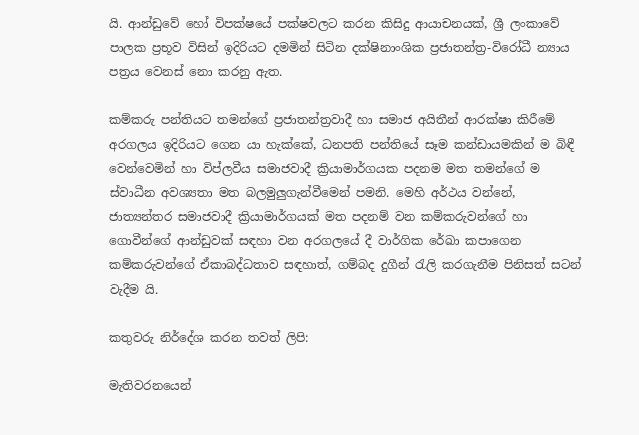යි. ආන්ඩුවේ හෝ විපක්ෂයේ පක්ෂවලට කරන කිසිදු ආයාචනයක්, ශ්‍රී ලංකාවේ පාලක ප්‍රභූව විසින් ඉදිරියට දමමින් සිටින දක්ෂිනාංශික ප්‍රජාතන්ත්‍ර-විරෝධී න්‍යාය පත්‍රය වෙනස් නො කරනු ඇත.

කම්කරු පන්තියට තමන්ගේ ප්‍රජාතන්ත්‍රවාදී හා සමාජ අයිතීන් ආරක්ෂා කිරීමේ අරගලය ඉදිරියට ගෙන යා හැක්කේ, ධනපති පන්තියේ සෑම කන්ඩායමකින් ම බිඳී වෙන්වෙමින් හා විප්ලවීය සමාජවාදී ක්‍රියාමාර්ගයක පදනම මත තමන්ගේ ම ස්වාධීන අවශ්‍යතා මත බලමුලුගැන්වීමෙන් පමනි. මෙහි අර්ථය වන්නේ, ජාත්‍යන්තර සමාජවාදී ක්‍රියාමාර්ගයක් මත පදනම් වන කම්කරුවන්ගේ හා ගොවීන්ගේ ආන්ඩුවක් සඳහා වන අරගලයේ දී වාර්ගික රේඛා කපාගෙන කම්කරුවන්ගේ ඒකාබද්ධතාව සඳහාත්, ගම්බද දුගීන් රැලි කරගැනීම පිනිසත් සටන් වැදීම යි.

කතුවරු නිර්දේශ කරන තවත් ලිපි:

මැතිවරනයෙන්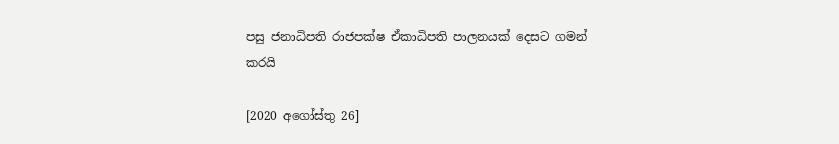පසු ජනාධිපති රාජපක්ෂ ඒකාධිපති පාලනයක් දෙසට ගමන් කරයි

[2020 අගෝස්තු 26]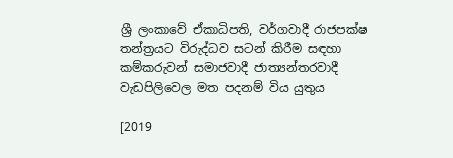ශ්‍රී ලංකාවේ ඒකාධිපති, වර්ගවාදී රාජපක්ෂ තන්ත්‍රයට විරුද්ධව සටන් කිරීම සඳහා කම්කරුවන් සමාජවාදී ජාත්‍යන්තරවාදී වැඩපිලිවෙල මත පදනම් විය යුතුය

[2019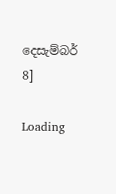දෙසැම්බර් 8]

Loading